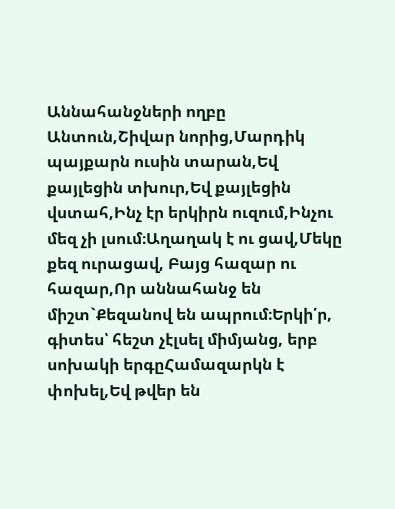Աննահանջների ողբը
Անտուն,Շիվար նորից,Մարդիկ պայքարն ուսին տարան,Եվ քայլեցին տխուր,Եվ քայլեցին վստահ,Ինչ էր երկիրն ուզում,Ինչու մեզ չի լսում։Աղաղակ է ու ցավ,Մեկը քեզ ուրացավ, Բայց հազար ու հազար,Որ աննահանջ են միշտ`Քեզանով են ապրում։Երկի՛ր, գիտես՝ հեշտ չէլսել միմյանց, երբ սոխակի երգըՀամազարկն է փոխել,Եվ թվեր են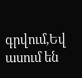գրվում,Եվ ասում են